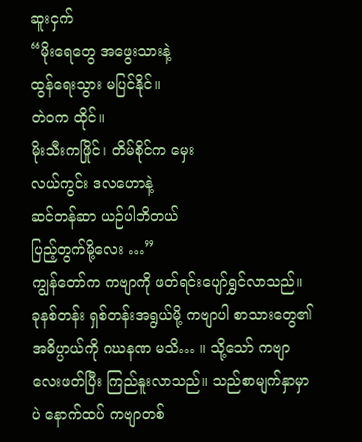ဆူးငှက်
“မိုးရေတွေ အဖွေးသားနဲ့
ထွန်ရေးသွား မပြင်နိုင်။
တဲဝက ထိုင်။
မိုးသီးကဖြိုင်၊ တိမ်စိုင်က မှေး
လယ်ကွင်း ဒလဟောနဲ့
ဆင်တန်ဆာ ယဉ်ပါဘိတယ်
ပြည့်တွက်မို့လေး …”
ကျွန်တော်က ကဗျာကို ဖတ်ရင်းပျော်ရွှင်လာသည်။ ခုနစ်တန်း ရှစ်တန်းအရွယ်မို့ ကဗျာပါ စာသားတွေ၏
အဓိပ္ပာယ်ကို ဂဃနဏ မသိ… ။ သို့သော် ကဗျာလေးဖတ်ပြီး ကြည်နူးလာသည်။ သည်စာမျက်နှာမှာပဲ နောက်ထပ် ကဗျာတစ်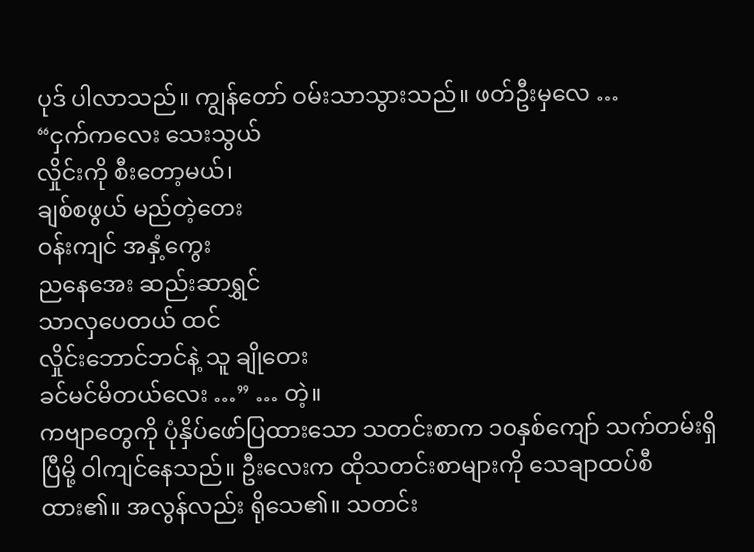ပုဒ် ပါလာသည်။ ကျွန်တော် ဝမ်းသာသွားသည်။ ဖတ်ဦးမှလေ …
“ငှက်ကလေး သေးသွယ်
လှိုင်းကို စီးတော့မယ်၊
ချစ်စဖွယ် မည်တဲ့တေး
ဝန်းကျင် အနှံ့ကွေး
ညနေအေး ဆည်းဆာရွှင်
သာလှပေတယ် ထင်
လှိုင်းဘောင်ဘင်နဲ့ သူ ချိုတေး
ခင်မင်မိတယ်လေး …” … တဲ့။
ကဗျာတွေကို ပုံနှိပ်ဖော်ပြထားသော သတင်းစာက ၁၀နှစ်ကျော် သက်တမ်းရှိပြီမို့ ဝါကျင်နေသည်။ ဦးလေးက ထိုသတင်းစာများကို သေချာထပ်စီထား၏။ အလွန်လည်း ရိုသေ၏။ သတင်း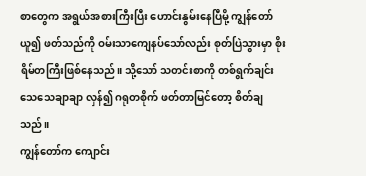စာတွေက အရွယ်အစားကြီးပြီး ဟောင်းနွမ်းနေပြီမို့ ကျွန်တော် ယူ၍ ဖတ်သည်ကို ဝမ်းသာကျေနပ်သော်လည်း စုတ်ပြဲသွားမှာ စိုးရိမ်တကြီးဖြစ်နေသည်။ သို့သော် သတင်းစာကို တစ်ရွက်ချင်း သေသေချာချာ လှန်၍ ဂရုတစိုက် ဖတ်တာမြင်တော့ စိတ်ချသည်။
ကျွန်တော်က ကျောင်း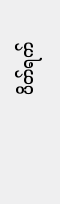ပိတ်ရက်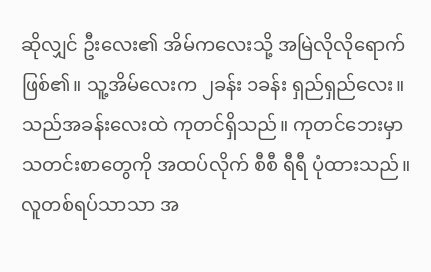ဆိုလျှင် ဦးလေး၏ အိမ်ကလေးသို့ အမြဲလိုလိုရောက်ဖြစ်၏။ သူ့အိမ်လေးက ၂ခန်း ၁ခန်း ရှည်ရှည်လေး။ သည်အခန်းလေးထဲ ကုတင်ရှိသည်။ ကုတင်ဘေးမှာ သတင်းစာတွေကို အထပ်လိုက် စီစီ ရီရီ ပုံထားသည်။ လူတစ်ရပ်သာသာ အ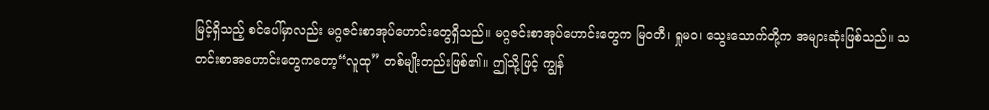မြင့်ရှိသည့် စင်ပေါ်မှာလည်း မဂ္ဂဇင်းစာအုပ်ဟောင်းတွေရှိသည်။ မဂ္ဂဇင်းစာအုပ်ဟောင်းတွေက မြဝတီ၊ ရှုမဝ၊ သွေးသောက်တို့က အများဆုံးဖြစ်သည်။ သတင်းစာအဟောင်းတွေကတော့“လူထု” တစ်မျိုးတည်းဖြစ်၏။ ဤသို့ဖြင့် ကျွန်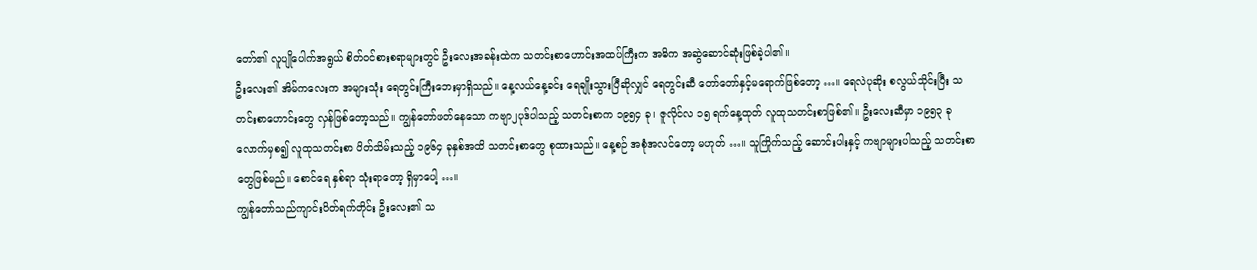တော်၏ လူပျိုပေါက်အရွယ် စိတ်ဝင်စားစရာများတွင် ဦးလေးအခန်းထဲက သတင်းစာဟောင်းအထပ်ကြီးက အဓိက အဆွဲဆောင်ဆုံးဖြစ်ခဲ့ပါ၏။
ဦးလေး၏ အိမ်ကလေးက အများသုံး ရေတွင်းကြီးဘေးမှာရှိသည်။ နေ့လယ်နေ့ခင်း ရေချိုးသွားပြီဆိုလျှင် ရေတွင်းဆီ တော်တော်နှင့်မရောက်ဖြစ်တော့ …။ ရေလဲပုဆိုး စလွယ်သိုင်းပြီး သတင်းစာဟောင်းတွေ လှန်ဖြစ်တော့သည်။ ကျွန်တော်ဖတ်နေသော ကဗျာ၂ပုဒ်ပါသည့် သတင်းစာက ၁၉၅၄ ခု၊ ဇူလိုင်လ ၁၅ ရက်နေ့ထုတ် လူထုသတင်းစာဖြစ်၏။ ဦးလေးဆီမှာ ၁၉၅၃ ခုလောက်မှစ၍ လူထုသတင်းစာ ပိတ်သိမ်းသည့် ၁၉၆၄ ခုနှစ်အထိ သတင်းစာတွေ စုထားသည်။ နေ့စဉ် အစုံအလင်တော့ မဟုတ် …။ သူကြိုက်သည့် ဆောင်းပါးနှင့် ကဗျာများပါသည့် သတင်းစာတွေဖြစ်မည်။ စောင်ရေ နှစ်ရာ သုံးရာတော့ ရှိမှာပေါ့ …။
ကျွန်တော်သည်ကျာင်းပိတ်ရက်တိုင်း ဦးလေး၏ သ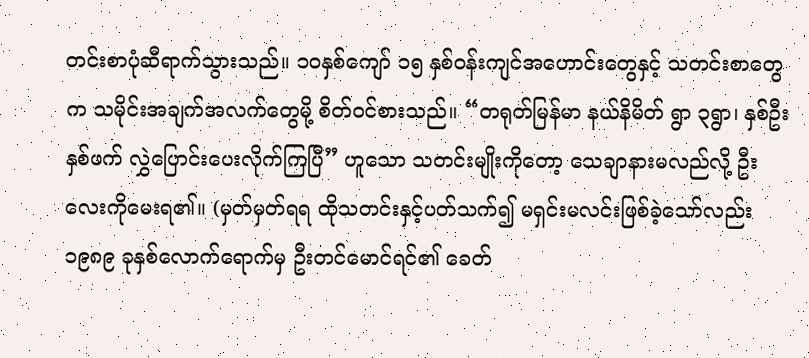တင်းစာပုံဆီရာက်သွားသည်။ ၁၀နှစ်ကျော် ၁၅ နှစ်ဝန်းကျင်အဟောင်းတွေနှင့် သတင်းစာတွေက သမိုင်းအချက်အလက်တွေမို့ စိတ်ဝင်စားသည်။ “တရုတ်မြန်မာ နယ်နိမိတ် ရွာ ၃ရွာ၊ နှစ်ဦးနှစ်ဖက် လွှဲပြောင်းပေးလိုက်ကြပြီ” ဟူသော သတင်းမျိုးကိုတော့ သေချာနားမလည်လို့ ဦးလေးကိုမေးရ၏။ (မှတ်မှတ်ရရ ထိုသတင်းနှင့်ပတ်သက်၍ မရှင်းမလင်းဖြစ်ခဲ့သော်လည်း ၁၉၈၉ ခုနှစ်လောက်ရောက်မှ ဦးတင်မောင်ရင်၏ ခေတ်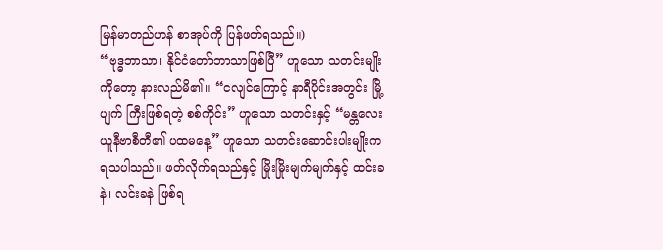မြန်မာတည်ဟန် စာအုပ်ကို ပြန်ဖတ်ရသည်။)
“ဗုဒ္ဓဘာသာ၊ နိုင်ငံတော်ဘာသာဖြစ်ပြီ” ဟူသော သတင်းမျိုးကိုတော့ နားလည်မိ၏။ “ငလျင်ကြောင့် နာရီပိုင်းအတွင်း မြို့ပျက် ကြီးဖြစ်ရတဲ့ စစ်ကိုင်း” ဟူသော သတင်းနှင့် “မန္တလေးယူနီဗာစီတီ၏ ပထမနေ့” ဟူသော သတင်းဆောင်းပါးမျိုးက ရသပါသည်။ ဖတ်လိုက်ရသည်နှင့် မြိုးမြိုးမျက်မျက်နှင့် ထင်းခနဲ၊ လင်းခနဲ ဖြစ်ရ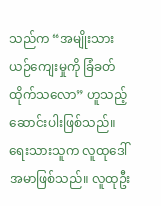သည်က “အမျိုးသားယဉ်ကျေးမှုကို ခြံခတ်ထိုက်သလော” ဟူသည့် ဆောင်းပါးဖြစ်သည်။ ရေးသားသူက လူထုဒေါ်အမာဖြစ်သည်။ လူထုဦး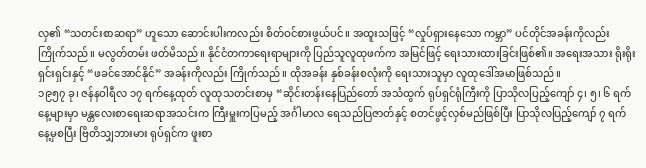လှ၏ “သတင်းစာဆရာ” ဟူသော ဆောင်းပါးကလည်း စိတ်ဝင်စားဖွယ်ပင်။ အထူးသဖြင့် “လှုပ်ရှားနေသော ကမ္ဘာ” ပင်တိုင်အခန်းကိုလည်းကြိုက်သည်။ မလွတ်တမ်း ဖတ်မိသည်။ နိုင်ငံတကာရေးရာများကို ပြည်သူလူထုဖက်က အမြင်ဖြင့် ရေးသားထားခြင်းဖြစ်၏။ အရေးအသား ရိုးရိုးရှင်းရှင်းနှင့် “ဖခင်အောင်နိုင်” အခန်းကိုလည်း ကြိုက်သည်။ ထိုအခန်း နှစ်ခန်းစလုံးကို ရေးသားသူမှာ လူထုဒေါ်အမာဖြစ်သည်။
၁၉၅၇ ခု၊ ဇန်နဝါရီလ ၁၇ ရက်နေ့ထုတ် လူထုသတင်းစာမှ “ဆိုင်းတန်းနေပြည်တော် အသံထွက် ရုပ်ရှင်ရုံကြီးကို ပြာသိုလပြည့်ကျော် ၄၊ ၅၊ ၆ ရက်နေ့များမှာ မန္တလေးစာရေးဆရာအသင်းက ကြီးမှူးကပြမည့် အင်္ဂါမာလ ရေသည်ပြဇာတ်နှင့် စတင်ဖွင့်လှစ်မည်ဖြစ်ပြီး ပြာသိုလပြည့်ကျော် ၇ ရက်နေ့မှစပြီး ဗြိတိသျှဘားမား ရုပ်ရှင်က ဖူးစာ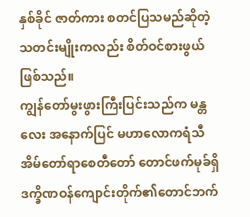နှစ်ခိုင် ဇာတ်ကား စတင်ပြသမည်ဆိုတဲ့ သတင်းမျိုးကလည်း စိတ်ဝင်စားဖွယ် ဖြစ်သည်။
ကျွန်တော်မွးဖွားကြီးပြင်းသည်က မန္တလေး အနောက်ပြင် မဟာလောကရံသီအိမ်တော်ရာစေတီတော် တောင်ဖက်မုခ်ရှိ ဒက္ခိဏဝန်ကျောင်းတိုက်၏တောင်ဘက်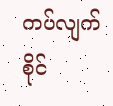ကပ်လျက် စိုင်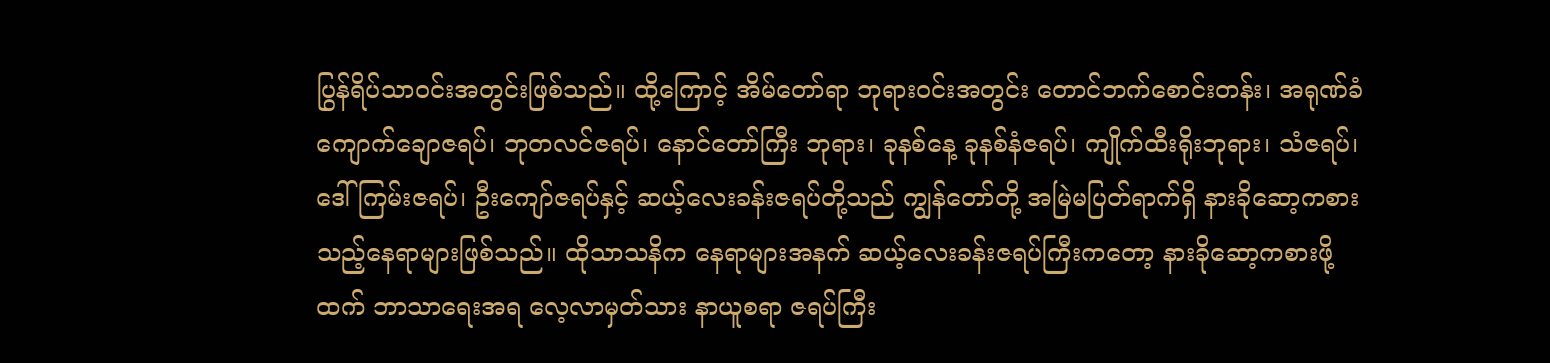ပြွန်ရိပ်သာဝင်းအတွင်းဖြစ်သည်။ ထို့ကြောင့် အိမ်တော်ရာ ဘုရားဝင်းအတွင်း တောင်ဘက်စောင်းတန်း၊ အရုဏ်ခံ ကျောက်ချောဇရပ်၊ ဘုတလင်ဇရပ်၊ နောင်တော်ကြီး ဘုရား၊ ခုနစ်နေ့ ခုနစ်နံဇရပ်၊ ကျိုက်ထီးရိုးဘုရား၊ သံဇရပ်၊ ဒေါ်ကြမ်းဇရပ်၊ ဦးကျော်ဇရပ်နှင့် ဆယ့်လေးခန်းဇရပ်တို့သည် ကျွန်တော်တို့ အမြဲမပြတ်ရာက်ရှိ နားခိုဆော့ကစားသည့်နေရာများဖြစ်သည်။ ထိုသာသနိက နေရာများအနက် ဆယ့်လေးခန်းဇရပ်ကြီးကတော့ နားခိုဆော့ကစားဖို့ထက် ဘာသာရေးအရ လေ့လာမှတ်သား နာယူစရာ ဇရပ်ကြီး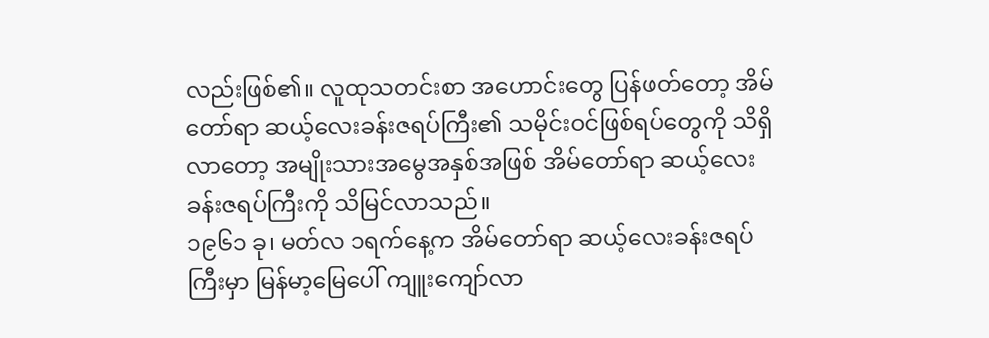လည်းဖြစ်၏။ လူထုသတင်းစာ အဟောင်းတွေ ပြန်ဖတ်တော့ အိမ်တော်ရာ ဆယ့်လေးခန်းဇရပ်ကြီး၏ သမိုင်းဝင်ဖြစ်ရပ်တွေကို သိရှိလာတော့ အမျိုးသားအမွေအနှစ်အဖြစ် အိမ်တော်ရာ ဆယ့်လေးခန်းဇရပ်ကြီးကို သိမြင်လာသည်။
၁၉၆၁ ခု၊ မတ်လ ၁ရက်နေ့က အိမ်တော်ရာ ဆယ့်လေးခန်းဇရပ်ကြီးမှာ မြန်မာ့မြေပေါ် ကျူးကျော်လာ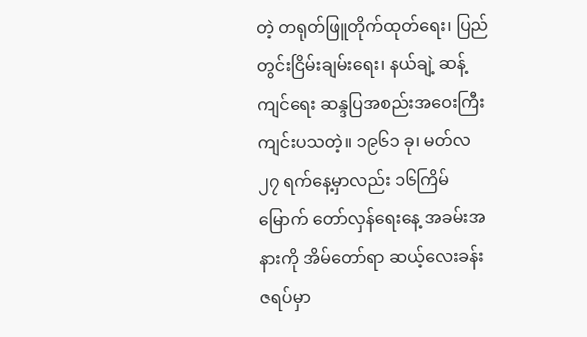တဲ့ တရုတ်ဖြူတိုက်ထုတ်ရေး၊ ပြည်တွင်းငြိမ်းချမ်းရေး၊ နယ်ချဲ့ ဆန့်ကျင်ရေး ဆန္ဒပြအစည်းအဝေးကြီး ကျင်းပသတဲ့။ ၁၉၆၁ ခု၊ မတ်လ ၂၇ ရက်နေ့မှာလည်း ၁၆ကြိမ်မြောက် တော်လှန်ရေးနေ့ အခမ်းအနားကို အိမ်တော်ရာ ဆယ့်လေးခန်းဇရပ်မှာ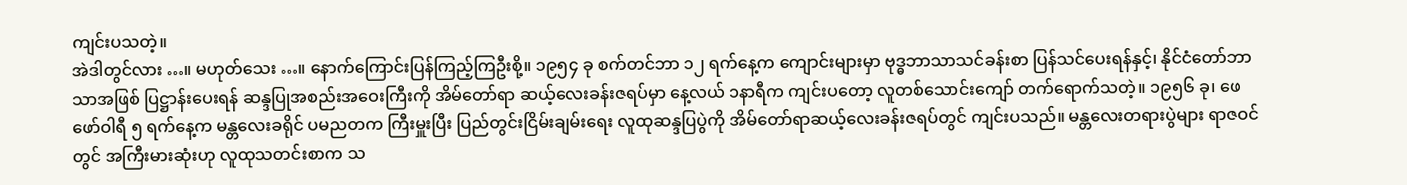ကျင်းပသတဲ့။
အဲဒါတွင်လား …။ မဟုတ်သေး …။ နောက်ကြောင်းပြန်ကြည့်ကြဦးစို့။ ၁၉၅၄ ခု စက်တင်ဘာ ၁၂ ရက်နေ့က ကျောင်းများမှာ ဗုဒ္ဓဘာသာသင်ခန်းစာ ပြန်သင်ပေးရန်နှင့်၊ နိုင်ငံတော်ဘာသာအဖြစ် ပြဋ္ဌာန်းပေးရန် ဆန္ဒပြုအစည်းအဝေးကြီးကို အိမ်တော်ရာ ဆယ့်လေးခန်းဇရပ်မှာ နေ့လယ် ၁နာရီက ကျင်းပတော့ လူတစ်သောင်းကျော် တက်ရောက်သတဲ့။ ၁၉၅၆ ခု၊ ဖေဖော်ဝါရီ ၅ ရက်နေ့က မန္တလေးခရိုင် ပမညတက ကြီးမှူးပြီး ပြည်တွင်းငြိမ်းချမ်းရေး လူထုဆန္ဒပြပွဲကို အိမ်တော်ရာဆယ့်လေးခန်းဇရပ်တွင် ကျင်းပသည်။ မန္တလေးတရားပွဲများ ရာဇဝင်တွင် အကြီးမားဆုံးဟု လူထုသတင်းစာက သ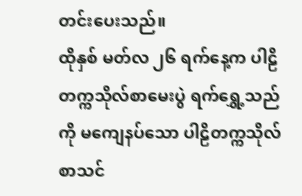တင်းပေးသည်။
ထိုနှစ် မတ်လ ၂၆ ရက်နေ့က ပါဠိတက္ကသိုလ်စာမေးပွဲ ရက်ရွှေ့သည်ကို မကျေနပ်သော ပါဠိတက္ကသိုလ်စာသင်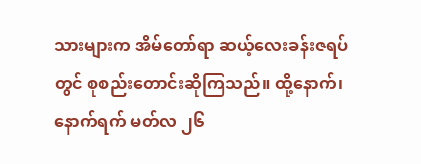သားများက အိမ်တော်ရာ ဆယ့်လေးခန်းဇရပ်တွင် စုစည်းတောင်းဆိုကြသည်။ ထို့နောက်၊ နောက်ရက် မတ်လ ၂၆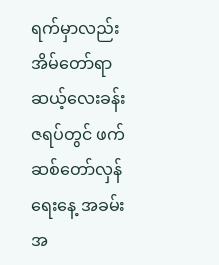ရက်မှာလည်း အိမ်တော်ရာ ဆယ့်လေးခန်းဇရပ်တွင် ဖက်ဆစ်တော်လှန်ရေးနေ့ အခမ်းအ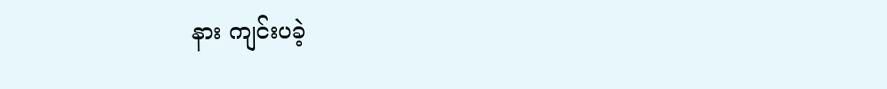နား ကျင်းပခဲ့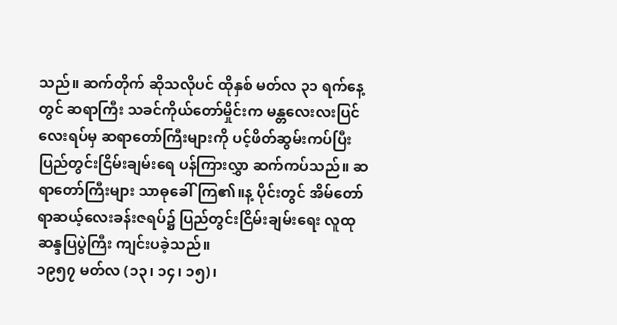သည်။ ဆက်တိုက် ဆိုသလိုပင် ထိုနှစ် မတ်လ ၃၁ ရက်နေ့တွင် ဆရာကြီး သခင်ကိုယ်တော်မှိုင်းက မန္တလေးလးပြင်လေးရပ်မှ ဆရာတော်ကြီးများကို ပင့်ဖိတ်ဆွမ်းကပ်ပြီး ပြည်တွင်းငြိမ်းချမ်းရေ ပန်ကြားလွှာ ဆက်ကပ်သည်။ ဆရာတော်ကြီးများ သာဓုခေါ်ကြ၏။န့ ပိုင်းတွင် အိမ်တော်ရာဆယ့်လေးခန်းဇရပ်၌ ပြည်တွင်းငြိမ်းချမ်းရေး လူထုဆန္ဒပြပွဲကြီး ကျင်းပခဲ့သည်။
၁၉၅၇ မတ်လ (၁၃၊ ၁၄၊ ၁၅)၊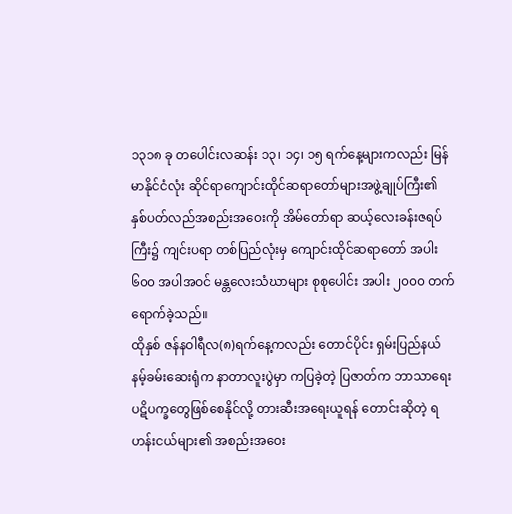၁၃၁၈ ခု တပေါင်းလဆန်း ၁၃၊ ၁၄၊ ၁၅ ရက်နေ့များကလည်း မြန်မာနိုင်ငံလုံး ဆိုင်ရာကျောင်းထိုင်ဆရာတော်များအဖွဲ့ချုပ်ကြီး၏ နှစ်ပတ်လည်အစည်းအဝေးကို အိမ်တော်ရာ ဆယ့်လေးခန်းဇရပ်ကြီး၌ ကျင်းပရာ တစ်ပြည်လုံးမှ ကျောင်းထိုင်ဆရာတော် အပါး ၆၀၀ အပါအဝင် မန္တလေးသံဃာများ စုစုပေါင်း အပါး ၂၀၀၀ တက်ရောက်ခဲ့သည်။
ထိုနှစ် ဇန်နဝါရီလ(၈)ရက်နေ့ကလည်း တောင်ပိုင်း ရှမ်းပြည်နယ် နမ့်ခမ်းဆေးရုံက နာတာလူးပွဲမှာ ကပြခဲ့တဲ့ ပြဇာတ်က ဘာသာရေးပဋိပက္ခတွေဖြစ်စေနိုင်လို့ တားဆီးအရေးယူရန် တောင်းဆိုတဲ့ ရဟန်းငယ်များ၏ အစည်းအဝေး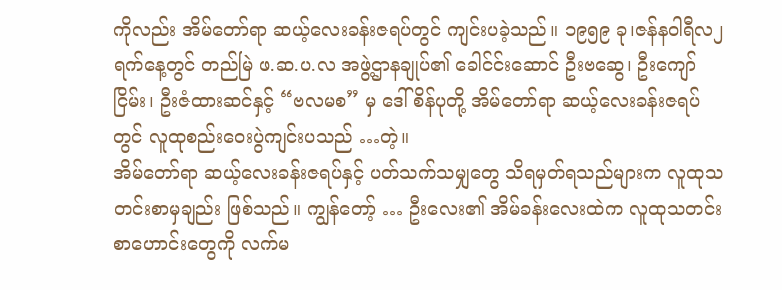ကိုလည်း အိမ်တော်ရာ ဆယ့်လေးခန်းဇရပ်တွင် ကျင်းပခဲ့သည်။ ၁၉၅၉ ခု၊ဇန်နဝါရီလ၂ရက်နေ့တွင် တည်မြဲ ဖ.ဆ.ပ.လ အဖွဲ့ဌာနချုပ်၏ ခေါင်င်းဆောင် ဦးဗဆွေ၊ ဦးကျော်ငြိမ်း၊ ဦးဇံထားဆင်နှင့် “ဗလမစ” မှ ဒေါ်စိန်ပုတို့ အိမ်တော်ရာ ဆယ့်လေးခန်းဇရပ်တွင် လူထုစည်းဝေးပွဲကျင်းပသည် …တဲ့။
အိမ်တော်ရာ ဆယ့်လေးခန်းဇရပ်နှင့် ပတ်သက်သမျှတွေ သိရမှတ်ရသည်များက လူထုသတင်းစာမှချည်း ဖြစ်သည်။ ကျွန်တော့် … ဦးလေး၏ အိမ်ခန်းလေးထဲက လူထုသတင်းစာဟောင်းတွေကို လက်မ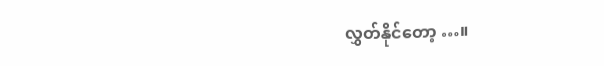လွှတ်နိုင်တော့ …။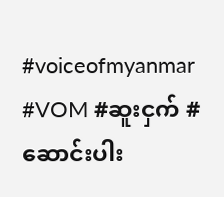#voiceofmyanmar #VOM #ဆူးငှက် #ဆောင်းပါး